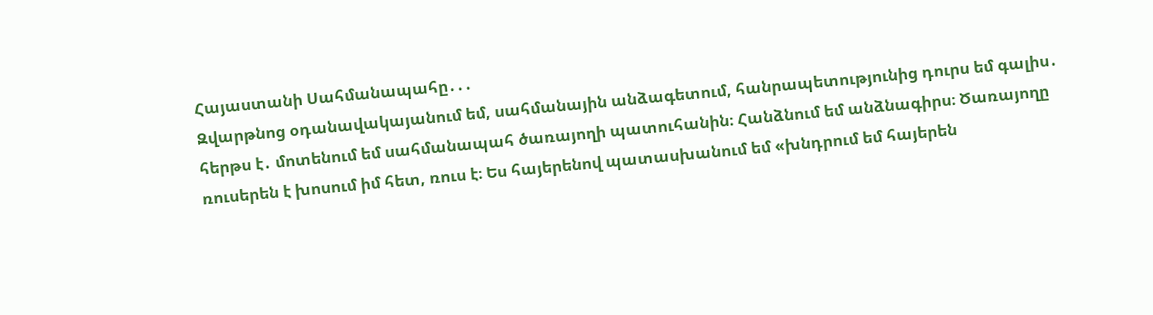Հայաստանի Սահմանապահը․․․
Զվարթնոց օդանավակայանում եմ, սահմանային անձագետում, հանրապետությունից դուրս եմ գալիս․ հերթս է․ մոտենում եմ սահմանապահ ծառայողի պատուհանին։ Հանձնում եմ անձնագիրս։ Ծառայողը ռուսերեն է խոսում իմ հետ, ռուս է։ Ես հայերենով պատասխանում եմ «խնդրում եմ հայերեն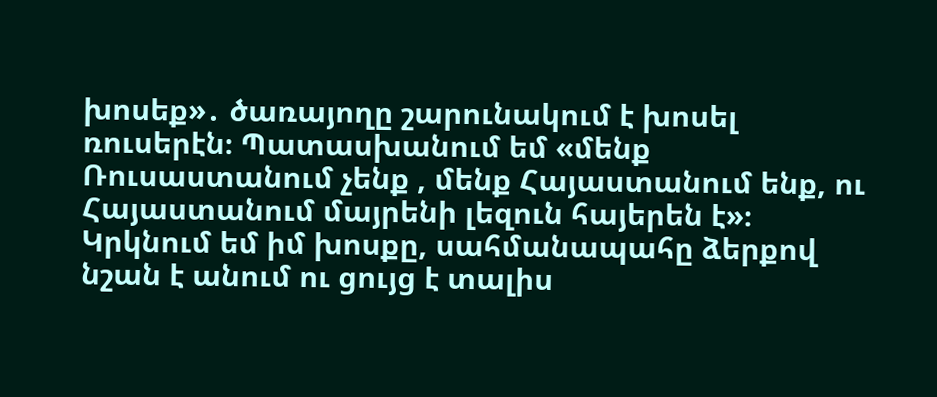խոսեք»․ ծառայողը շարունակում է խոսել ռուսերէն։ Պատասխանում եմ «մենք Ռուսաստանում չենք , մենք Հայաստանում ենք, ու Հայաստանում մայրենի լեզուն հայերեն է»։ Կրկնում եմ իմ խոսքը, սահմանապահը ձերքով նշան է անում ու ցույց է տալիս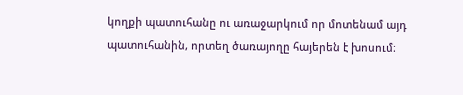կողքի պատուհանը ու առաջարկում որ մոտենամ այդ պատուհանին, որտեղ ծառայողը հայերեն է խոսում։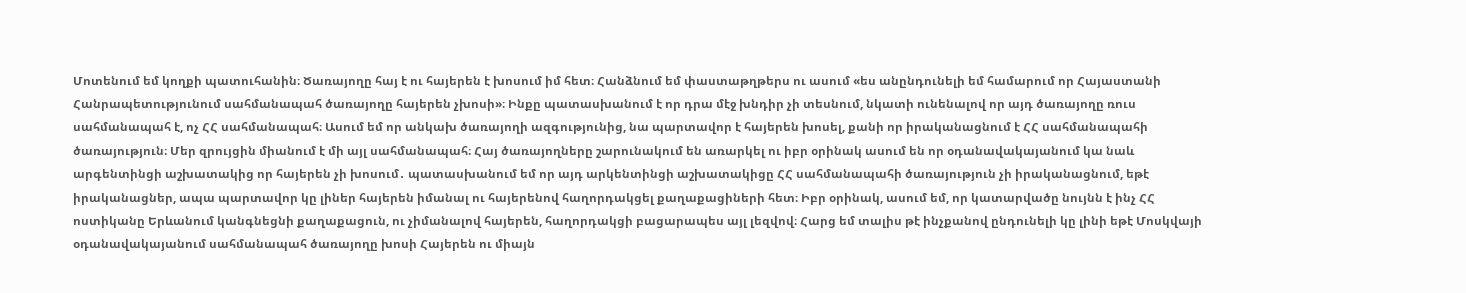Մոտենում եմ կողքի պատուհանին։ Ծառայողը հայ է ու հայերեն է խոսում իմ հետ։ Հանձնում եմ փաստաթղթերս ու ասում «ես անընդունելի եմ համարում որ Հայաստանի Հանրապետությունում սահմանապահ ծառայողը հայերեն չխոսի»։ Ինքը պատասխանում է որ դրա մէջ խնդիր չի տեսնում, նկատի ունենալով որ այդ ծառայողը ռուս սահմանապահ է, ոչ ՀՀ սահմանապահ։ Ասում եմ որ անկախ ծառայողի ազգությունից, նա պարտավոր է հայերեն խոսել, քանի որ իրականացնում է ՀՀ սահմանապահի ծառայություն։ Մեր զրույցին միանում է մի այլ սահմանապահ։ Հայ ծառայողները շարունակում են առարկել ու իբր օրինակ ասում են որ օդանավակայանում կա նաև արգենտինցի աշխատակից որ հայերեն չի խոսում․ պատասխանում եմ որ այդ արկենտինցի աշխատակիցը ՀՀ սահմանապահի ծառայություն չի իրականացնում, եթէ իրականացներ, ապա պարտավոր կը լիներ հայերեն իմանալ ու հայերենով հաղորդակցել քաղաքացիների հետ։ Իբր օրինակ, ասում եմ, որ կատարվածը նույնն է ինչ ՀՀ ոստիկանը Երևանում կանգնեցնի քաղաքացուն, ու չիմանալով հայերեն, հաղորդակցի բացարապես այլ լեզվով։ Հարց եմ տալիս թէ ինչքանով ընդունելի կը լինի եթէ Մոսկվայի օդանավակայանում սահմանապահ ծառայողը խոսի Հայերեն ու միայն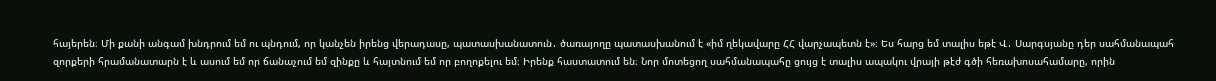հայերեն։ Մի քանի անգամ խնդրում եմ ու պնդում, որ կանչեն իրենց վերադասը, պատասխանատուն․ ծառայողը պատասխանում է «իմ ղեկավարը ՀՀ վարչապետն է»։ Ես հարց եմ տալիս եթէ Վ․ Սարգսյանը դեր սահմանապահ զորքերի հրամանատարն է և ասում եմ որ ճանաչում եմ զինքը և հայտնում եմ որ բողոքելու եմ։ Իրենք հաստատում են։ Նոր մոտեցող սահմանապահը ցույց է տալիս ապակու վրայի թէժ գծի հեռախոսահամարը, որին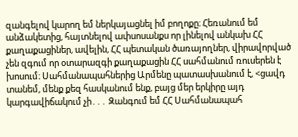զանգելով կարող եմ ներկայացնել իմ բողոքը։ Հեռանում եմ անձակետից, հայտնելով ափսոսանքս որ լինելով անկախ ՀՀ քաղաքացիներ, ավելին, ՀՀ պետական ծառայողներ, վիրավորված չեն զգում որ օտարազգի քաղաքացին ՀՀ սահմանում ռուսերեն է խոսում։ Սահմանապահներից Արմենը պատասխանում է, <ցավդ տանեմ, մենք քեզ հասկանում ենք, բայց մեր երկիրը այդ կարգավիճակում չի․․․ Զանգում եմ ՀՀ Սահմանապահ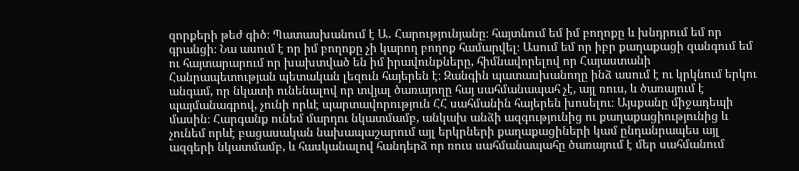զորքերի թեժ գիծ։ Պատասխանում է Ա․ Հարությունյանը։ հայտնում եմ իմ բողոքը և խնդրում եմ որ գրանցի։ Նա ասում է որ իմ բողոքը չի կարող բողոք համարվել։ Ասում եմ որ իբր քաղաքացի զանգում եմ ու հայտարարում որ խախտված են իմ իրավունքները, հիմնավորելով որ Հայաստանի Հանրապետության պետական լեզուն հայերեն է։ Զանգին պատասխանողը ինձ ասում է ու կրկնում երկու անգամ, որ նկատի ունենալով որ տվյալ ծառայողը հայ սահմանապահ չէ, այլ ռուս, և ծառայում է պայմանագրով, չունի որևէ պարտավորություն ՀՀ սահմանին հայերեն խոսելու։ Այսքանը միջադեպի մասին։ Հարգանք ունեմ մարդու նկատմամբ, անկախ անձի ազգությունից ու քաղաքացիությունից և չունեմ որևէ բացասական նախապաշարում այլ երկրների քաղաքացիների կամ ընդանրապես այլ ազգերի նկատմամբ, և հասկանալով հանդերձ որ ռուս սահմանապահը ծառայում է մեր սահմանում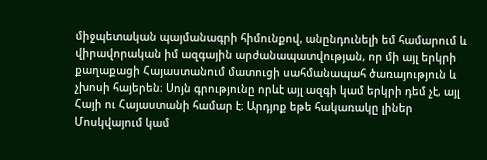միջպետական պայմանագրի հիմունքով, անընդունելի եմ համարում և վիրավորական իմ ազգային արժանապատվության, որ մի այլ երկրի քաղաքացի Հայաստանում մատուցի սահմանապահ ծառայություն և չխոսի հայերեն։ Սոյն գրությունը որևէ այլ ազգի կամ երկրի դեմ չէ, այլ Հայի ու Հայաստանի համար է։ Արդյոք եթե հակառակը լիներ Մոսկվայում կամ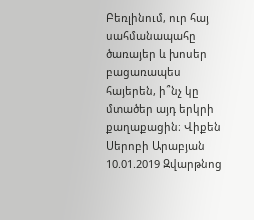Բեռլինում, ուր հայ սահմանապահը ծառայեր և խոսեր բացառապես հայերեն, ի՞նչ կը մտածեր այդ երկրի քաղաքացին։ Վիքեն Սերոբի Արաբյան 10.01.2019 Զվարթնոց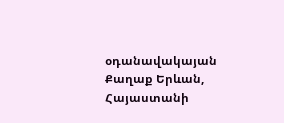օդանավակայան Քաղաք Երևան, Հայաստանի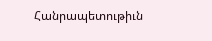Հանրապետութիւն